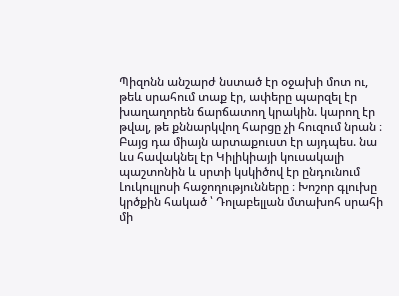Պիզոնն անշարժ նստած էր օջախի մոտ ու, թեև սրահում տաք էր, ափերը պարզել էր խաղաղորեն ճարճատող կրակին. կարող էր թվալ, թե քննարկվող հարցը չի հուզում նրան ։ Բայց դա միայն արտաքուստ էր այդպես. նա ևս հավակնել էր Կիլիկիայի կուսակալի պաշտոնին և սրտի կսկիծով էր ընդունում Լուկուլլոսի հաջողությունները ։ Խոշոր գլուխը կրծքին հակած ՝ Դոլաբելլան մտախոհ սրահի մի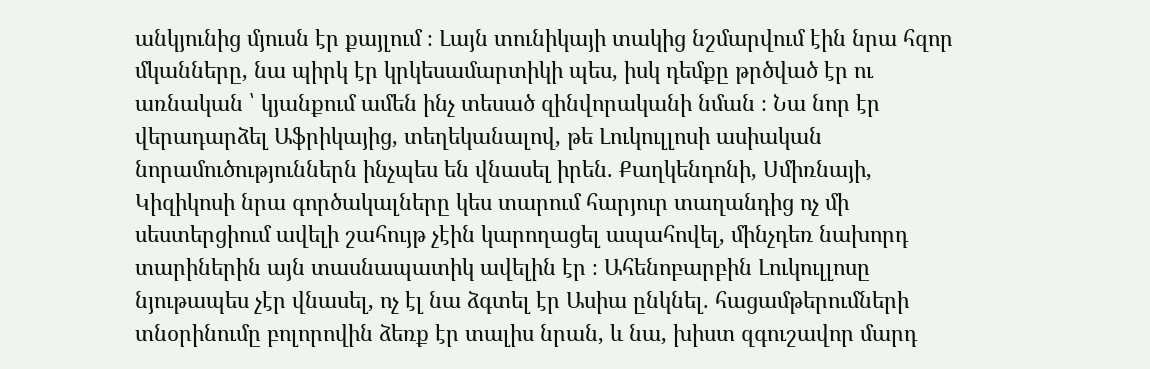անկյունից մյուսն էր քայլում ։ Լայն տունիկայի տակից նշմարվում էին նրա հզոր մկանները, նա պիրկ էր կրկեսամարտիկի պես, իսկ դեմքը թրծված էր ու առնական ՝ կյանքում ամեն ինչ տեսած զինվորականի նման ։ Նա նոր էր վերադարձել Աֆրիկայից, տեղեկանալով, թե Լուկուլլոսի ասիական նորամուծություններն ինչպես են վնասել իրեն. Քաղկենդոնի, Սմիռնայի, Կիզիկոսի նրա գործակալները կես տարում հարյուր տաղանդից ոչ մի սեստերցիում ավելի շահույթ չէին կարողացել ապահովել, մինչդեռ նախորդ տարիներին այն տասնապատիկ ավելին էր ։ Ահենոբարբին Լուկուլլոսը նյութապես չէր վնասել, ոչ էլ նա ձգտել էր Ասիա ընկնել. հացամթերումների տնօրինումը բոլորովին ձեռք էր տալիս նրան, և նա, խիստ զգուշավոր մարդ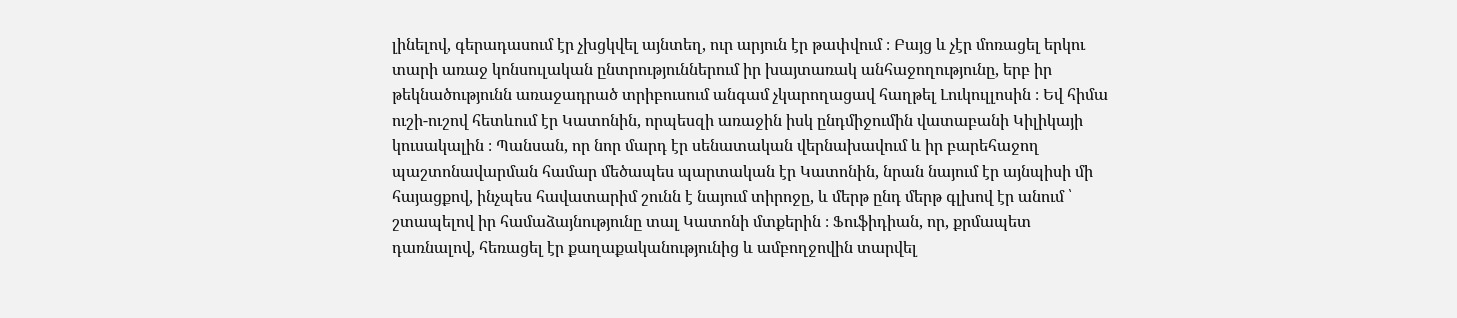լինելով, գերադասում էր չխցկվել այնտեղ, ուր արյուն էր թափվում ։ Բայց և չէր մոռացել երկու տարի առաջ կոնսուլական ընտրություններում իր խայտառակ անհաջողությունը, երբ իր թեկնածությունն առաջադրած տրիբուսում անգամ չկարողացավ հաղթել Լուկուլլոսին ։ Եվ հիմա ուշի-ուշով հետևում էր Կատոնին, որպեսզի առաջին իսկ ընդմիջումին վատաբանի Կիլիկայի կուսակալին ։ Պանսան, որ նոր մարդ էր սենատական վերնախավում և իր բարեհաջող պաշտոնավարման համար մեծապես պարտական էր Կատոնին, նրան նայում էր այնպիսի մի հայացքով, ինչպես հավատարիմ շունն է նայում տիրոջը, և մերթ ընդ մերթ գլխով էր անում ՝ շտապելով իր համաձայնությունը տալ Կատոնի մտքերին ։ Ֆուֆիդիան, որ, քրմապետ դառնալով, հեռացել էր քաղաքականությունից և ամբողջովին տարվել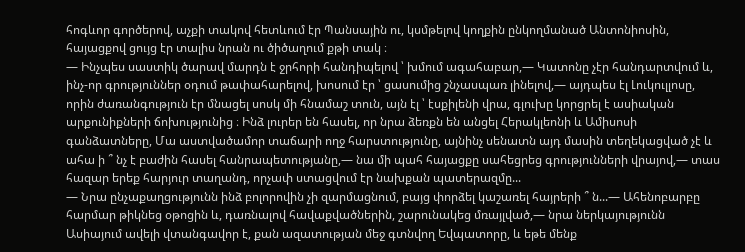հոգևոր գործերով, աչքի տակով հետևում էր Պանսային ու, կսմթելով կողքին ընկողմանած Անտոնիոսին, հայացքով ցույց էր տալիս նրան ու ծիծաղում քթի տակ ։
― Ինչպես սաստիկ ծարավ մարդն է ջրհորի հանդիպելով ՝ խմում ագահաբար,— Կատոնը չէր հանդարտվում և, ինչ-որ գրություններ օդում թափահարելով, խոսում էր ՝ ցասումից շնչասպառ լինելով,― այդպես էլ Լուկուլլոսը, որին ժառանգություն էր մնացել սոսկ մի հնամաշ տուն, այն էլ ՝ էսքիլենի վրա, գլուխը կորցրել է ասիական արքունիքների ճոխությունից ։ Ինձ լուրեր են հասել, որ նրա ձեռքն են անցել Հերակլեոնի և Ամիսոսի գանձատները, Մա աստվածամոր տաճարի ողջ հարստությունը, այնինչ սենատն այդ մասին տեղեկացված չէ և ահա ի ՞ նչ է բաժին հասել հանրապետությանը,— նա մի պահ հայացքը սահեցրեց գրությունների վրայով,— տաս հազար երեք հարյուր տաղանդ, որչափ ստացվում էր նախքան պատերազմը...
— Նրա ընչաքաղցությունն ինձ բոլորովին չի զարմացնում, բայց փորձել կաշառել հայրերի ՞ ն...— Ահենոբարբը հարմար թիկնեց օթոցին և, դառնալով հավաքվածներին, շարունակեց մռայլված,— նրա ներկայությունն Ասիայում ավելի վտանգավոր է, քան ազատության մեջ գտնվող Եվպատորը, և եթե մենք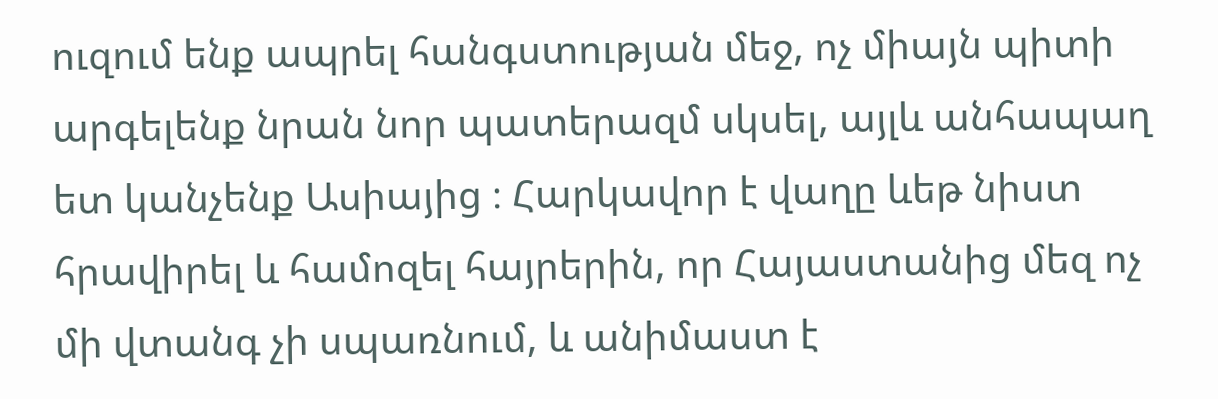ուզում ենք ապրել հանգստության մեջ, ոչ միայն պիտի արգելենք նրան նոր պատերազմ սկսել, այլև անհապաղ ետ կանչենք Ասիայից ։ Հարկավոր է վաղը ևեթ նիստ հրավիրել և համոզել հայրերին, որ Հայաստանից մեզ ոչ մի վտանգ չի սպառնում, և անիմաստ է